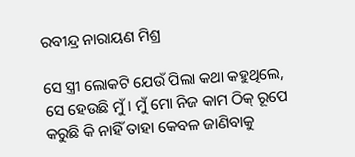ରବୀନ୍ଦ୍ର ନାରାୟଣ ମିଶ୍ର

ସେ ସ୍ତ୍ରୀ ଲୋକଟି ଯେଉଁ ପିଲା କଥା କହୁଥିଲେ, ସେ ହେଉଛି ମୁଁ। ମୁଁ ମୋ ନିଜ କାମ ଠିକ୍‌ ରୂପେ କରୁଛି କି ନାହିଁ ତାହା କେବଳ ଜାଣିବାକୁ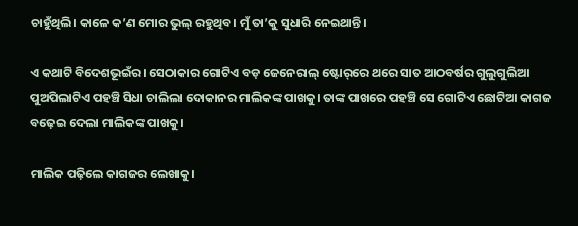ଚାହୁଁଥିଲି। କାଳେ କ’ଣ ମୋର ଭୁଲ୍‌ ରହୁଥିବ। ମୁଁ ତା’କୁ ସୁଧାରି ନେଇଥାନ୍ତି।

ଏ କଥାଟି ବିଦେଶଭୂଇଁର। ସେଠାକାର ଗୋଟିଏ ବଡ଼ ଜେନେରାଲ୍‌ ଷ୍ଟୋର୍‌ରେ ଥରେ ସାତ ଆଠବର୍ଷର ଗୁଲୁଗୁଲିଆ ପୁଅପିଲାଟିଏ ପହଞ୍ଚି ସିଧା ଚାଲିଲା ଦୋକାନର ମାଲିକଙ୍କ ପାଖକୁ। ତାଙ୍କ ପାଖରେ ପହଞ୍ଚି ସେ ଗୋଟିଏ ଛୋଟିଆ କାଗଜ ବଢ଼େଇ ଦେଲା ମାଲିକଙ୍କ ପାଖକୁ।

ମାଲିକ ପଢ଼ିଲେ କାଗଜର ଲେଖାକୁ।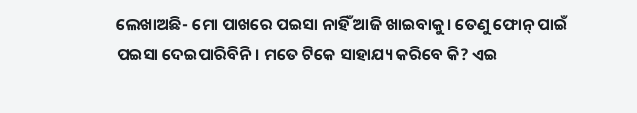ଲେଖାଅଛି- ମୋ ପାଖରେ ପଇସା ନାହିଁ ଆଜି ଖାଇବାକୁ। ତେଣୁ ଫୋନ୍‌ ପାଇଁ ପଇସା ଦେଇପାରିବିନି। ମତେ ଟିକେ ସାହାଯ୍ୟ କରିବେ କି? ଏଇ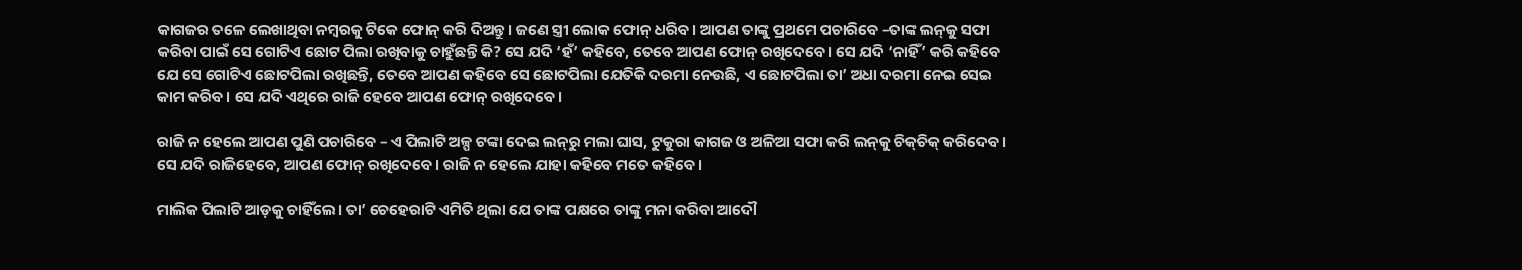କାଗଜର ତଳେ ଲେଖାଥିବା ନମ୍ବରକୁ ଟିକେ ଫୋନ୍‌ କରି ଦିଅନ୍ତୁ। ଜଣେ ସ୍ତ୍ରୀ ଲୋକ ଫୋନ୍‌ ଧରିବ। ଆପଣ ତାଙ୍କୁ ପ୍ରଥମେ ପଚାରିବେ –ତାଙ୍କ ଲନ୍‌କୁ ସଫା କରିବା ପାଇଁ ସେ ଗୋଟିଏ ଛୋଟ ପିଲା ରଖିବାକୁ ଚାହୁଁଛନ୍ତି କି? ସେ ଯଦି ‘ହଁ’ କହିବେ, ତେବେ ଆପଣ ଫୋନ୍ ରଖିଦେବେ। ସେ ଯଦି ‘ନାହିଁ’ କରି କହିବେ ଯେ ସେ ଗୋଟିଏ ଛୋଟପିଲା ରଖିଛନ୍ତି, ତେବେ ଆପଣ କହିବେ ସେ ଛୋଟପିଲା ଯେତିକି ଦରମା ନେଉଛି, ଏ ଛୋଟପିଲା ତା’ ଅଧା ଦରମା ନେଇ ସେଇ କାମ କରିବ। ସେ ଯଦି ଏଥିରେ ରାଜି ହେବେ ଆପଣ ଫୋନ୍‌ ରଖିଦେବେ।

ରାଜି ନ ହେଲେ ଆପଣ ପୁଣି ପଚାରିବେ – ଏ ପିଲାଟି ଅଳ୍ପ ଟଙ୍କା ଦେଇ ଲନ୍‌ରୁ ମଲା ଘାସ, ଟୁକୁରା କାଗଜ ଓ ଅଳିଆ ସଫା କରି ଲନ୍‌କୁ ଚିକ୍‌ଚିକ୍‌ କରିଦେବ। ସେ ଯଦି ରାଜିହେବେ, ଆପଣ ଫୋନ୍‌ ରଖିଦେବେ। ରାଜି ନ ହେଲେ ଯାହା କହିବେ ମତେ କହିବେ।

ମାଲିକ ପିଲାଟି ଆଡ଼କୁ ଚାହିଁଲେ। ତା’ ଚେହେରାଟି ଏମିତି ଥିଲା ଯେ ତାଙ୍କ ପକ୍ଷରେ ତାଙ୍କୁ ମନା କରିବା ଆଦୌ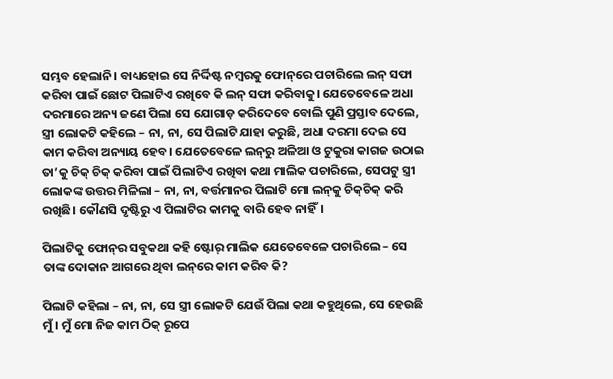ସମ୍ଭବ ହେଲାନି। ବାଧ୍ୟହୋଇ ସେ ନିର୍ଦ୍ଦିଷ୍ଟ ନମ୍ବରକୁ ଫୋନ୍‌ରେ ପଚାରିଲେ ଲନ୍‌ ସଫା କରିବା ପାଇଁ ଛୋଟ ପିଲାଟିଏ ରଖିବେ କି ଲନ୍‌ ସଫା କରିବାକୁ। ଯେତେବେଳେ ଅଧା ଦରମାରେ ଅନ୍ୟ ଜଣେ ପିଲା ସେ ଯୋଗାଡ଼ କରିଦେବେ ବୋଲି ପୁଣି ପ୍ରସ୍ତାବ ଦେଲେ, ସ୍ତ୍ରୀ ଲୋକଟି କହିଲେ – ନା, ନା, ସେ ପିଲାଟି ଯାହା କରୁଛି, ଅଧା ଦରମା ଦେଇ ସେ କାମ କରିବା ଅନ୍ୟାୟ ହେବ। ଯେତେବେଳେ ଲନ୍‌ରୁ ଅଳିଆ ଓ ଟୁକୁରା କାଗଜ ଉଠାଇ ତା’କୁ ଚିକ୍‌ ଚିକ୍‌ କରିବା ପାଇଁ ପିଲାଟିଏ ରଖିବା କଥା ମାଲିକ ପଚାରିଲେ, ସେପଟୁ ସ୍ତ୍ରୀ ଲୋକଙ୍କ ଉତ୍ତର ମିଳିଲା – ନା, ନା, ବର୍ତ୍ତମାନର ପିଲାଟି ମୋ ଲନ୍‌କୁ ଚିକ୍‌ଚିକ୍‌ କରି ରଖିଛି। କୌଣସି ଦୃଷ୍ଟିରୁ ଏ ପିଲାଟିର କାମକୁ ବାରି ହେବ ନାହିଁ।

ପିଲାଟିକୁ ଫୋନ୍‌ର ସବୁକଥା କହି ଷ୍ଟୋର୍‌ ମାଲିକ ଯେତେବେଳେ ପଚାରିଲେ – ସେ ତାଙ୍କ ଦୋକାନ ଆଗରେ ଥିବା ଲନ୍‌ରେ କାମ କରିବ କି?

ପିଲାଟି କହିଲା – ନା, ନା, ସେ ସ୍ତ୍ରୀ ଲୋକଟି ଯେଉଁ ପିଲା କଥା କହୁଥିଲେ, ସେ ହେଉଛି ମୁଁ। ମୁଁ ମୋ ନିଜ କାମ ଠିକ୍‌ ରୂପେ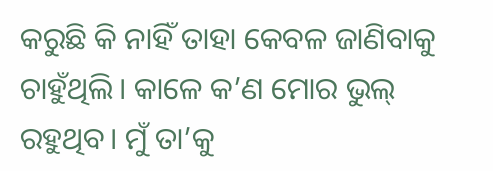କରୁଛି କି ନାହିଁ ତାହା କେବଳ ଜାଣିବାକୁ ଚାହୁଁଥିଲି। କାଳେ କ’ଣ ମୋର ଭୁଲ୍‌ ରହୁଥିବ। ମୁଁ ତା’କୁ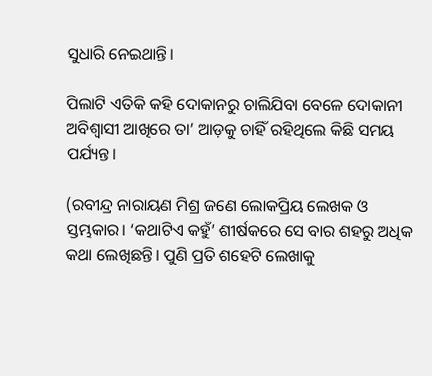ସୁଧାରି ନେଇଥାନ୍ତି।

ପିଲାଟି ଏତିକି କହି ଦୋକାନରୁ ଚାଲିଯିବା ବେଳେ ଦୋକାନୀ ଅବିଶ୍ୱାସୀ ଆଖିରେ ତା’ ଆଡ଼କୁ ଚାହିଁ ରହିଥିଲେ କିଛି ସମୟ ପର୍ଯ୍ୟନ୍ତ।

(ରବୀନ୍ଦ୍ର ନାରାୟଣ ମିଶ୍ର ଜଣେ ଲୋକପ୍ରିୟ ଲେଖକ ଓ ସ୍ତମ୍ଭକାର। ‘କଥାଟିଏ କହୁଁ’ ଶୀର୍ଷକରେ ସେ ବାର ଶହରୁ ଅଧିକ କଥା ଲେଖିଛନ୍ତି। ପୁଣି ପ୍ରତି ଶହେଟି ଲେଖାକୁ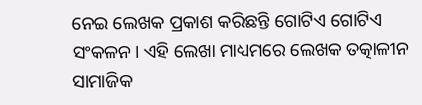ନେଇ ଲେଖକ ପ୍ରକାଶ କରିଛନ୍ତି ଗୋଟିଏ ଗୋଟିଏ ସଂକଳନ। ଏହି ଲେଖା ମାଧ୍ୟମରେ ଲେଖକ ତତ୍କାଳୀନ ସାମାଜିକ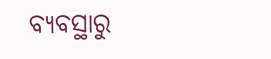ବ୍ୟବସ୍ଥାରୁ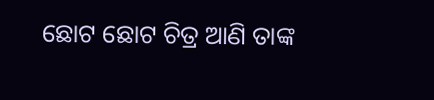ଛୋଟ ଛୋଟ ଚିତ୍ର ଆଣି ତାଙ୍କ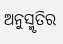ଅନୁସ୍ମୃତିର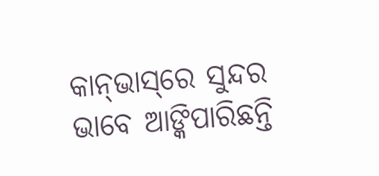କାନ୍‌ଭାସ୍‌ରେ ସୁନ୍ଦର ଭାବେ ଆଙ୍କିପାରିଛନ୍ତି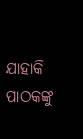ଯାହାକି ପାଠକଙ୍କୁ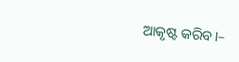ଆକୃଷ୍ଟ କରିବ।–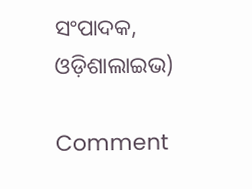ସଂପାଦକ, ଓଡ଼ିଶାଲାଇଭ)

Comment